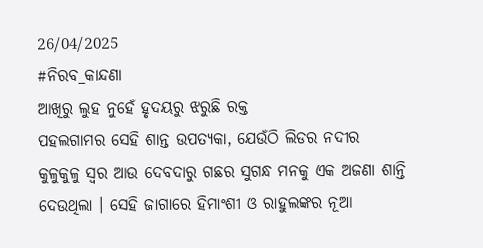26/04/2025
#ନିରବ_କାନ୍ଦଣା
ଆଖିରୁ ଲୁହ ନୁହେଁ ହୃଦୟରୁ ଝରୁଛି ରକ୍ତ
ପହଲଗାମର ସେହି ଶାନ୍ତ ଉପତ୍ୟକା, ଯେଉଁଠି ଲିଡର ନଦୀର କୁଳୁକୁଳୁ ସ୍ୱର ଆଉ ଦେବଦାରୁ ଗଛର ସୁଗନ୍ଧ ମନକୁ ଏକ ଅଜଣା ଶାନ୍ତି ଦେଉଥିଲା । ସେହି ଜାଗାରେ ହିମାଂଶୀ ଓ ରାହୁଲଙ୍କର ନୂଆ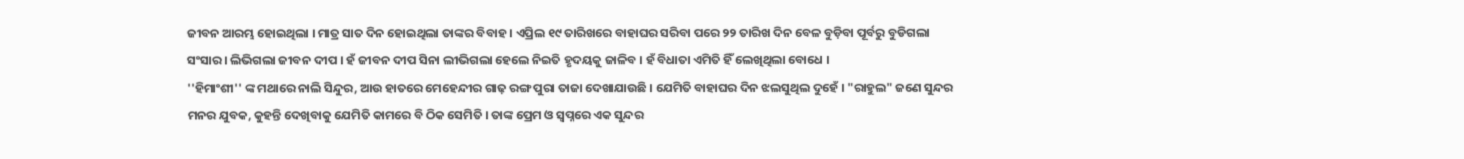ଜୀବନ ଆରମ୍ଭ ହୋଇଥିଲା । ମାତ୍ର ସାତ ଦିନ ହୋଇଥିଲା ତାଙ୍କର ବିବାହ । ଏପ୍ରିଲ ୧୯ ତାରିଖରେ ବାହାଘର ସରିବା ପରେ ୨୨ ତାରିଖ ଦିନ ବେଳ ବୁଡ଼ିବା ପୂର୍ବରୁ ବୁଡିଗଲା ସଂସାର । ଲିଭିଗଲା ଜୀବନ ଦୀପ । ହଁ ଜୀବନ ଦୀପ ସିନା ଲୀଭିଗଲା ହେଲେ ନିଇତି ହୃଦୟକୁ ଜାଳିବ । ହଁ ବିଧାତା ଏମିତି ହିଁ ଲେଖିଥିଲା ବୋଧେ ।
''ହିମାଂଶୀ'' ଙ୍କ ମଥାରେ ନାଲି ସିନ୍ଦୁର, ଆଉ ହାତରେ ମେହେନ୍ଦୀର ଗାଢ଼ ରଙ୍ଗ ପୁରା ତାଜା ଦେଖାଯାଉଛି । ଯେମିତି ବାହାଘର ଦିନ ଝଲସୁଥିଲ ଦୁହେଁ । "ରାହୁଲ" ଜଣେ ସୁନ୍ଦର ମନର ଯୁବକ, କୁହନ୍ତି ଦେଖିବାକୁ ଯେମିତି କାମରେ ବି ଠିକ ସେମିତି । ତାଙ୍କ ପ୍ରେମ ଓ ସ୍ୱପ୍ନରେ ଏକ ସୁନ୍ଦର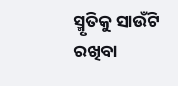ସ୍ମୃତିକୁ ସାଉଁଟି ରଖିବା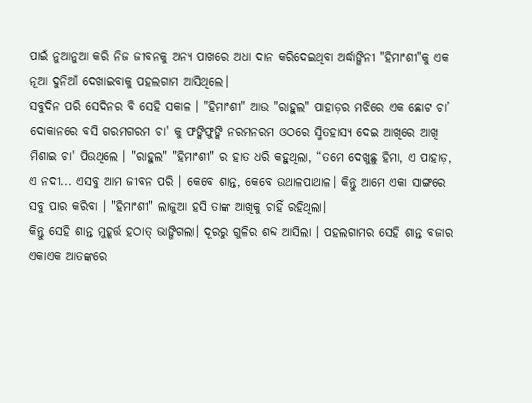ପାଇଁ ନୁଆନୁଆ କରି ନିଜ ଜୀବନକୁ ଅନ୍ୟ ପାଖରେ ଅଧା ଦାନ କରିଦେଇଥିବା ଅର୍ଦ୍ଧାଙ୍ଗିନୀ "ହିମାଂଶୀ"କୁ ଏକ ନୂଆ ଦୁନିଆଁ ଦେଖାଇବାକୁ ପହଲଗାମ ଆସିଥିଲେ।
ସବୁଦିନ ପରି ସେଦିନର ବି ସେହି ସକାଳ । "ହିମାଂଶୀ" ଆଉ "ରାହୁଲ" ପାହାଡ଼ର ମଝିରେ ଏକ ଛୋଟ ଚା’ ଦୋକାନରେ ବସି ଗରମଗରମ ଚା' କୁ ଫଙ୍କିଫୁଙ୍କି ନରମନରମ ଓଠରେ ସ୍ମିତହାସ୍ୟ ଦେଇ ଆଖିରେ ଆଖି ମିଶାଇ ଚା' ପିଉଥିଲେ । "ରାହୁଲ" "ହିମାଂଶୀ" ର ହାତ ଧରି କହୁଥିଲା, “ତମେ ଦେଖୁଛୁ ହିମା, ଏ ପାହାଡ଼, ଏ ନଦୀ... ଏସବୁ ଆମ ଜୀବନ ପରି । କେବେ ଶାନ୍ତ, କେବେ ଉଥାଳପାଥାଳ। କିନ୍ତୁ ଆମେ ଏକା ସାଙ୍ଗରେ ସବୁ ପାର କରିବା । "ହିମାଂଶୀ" ଲାଜୁଆ ହସି ତାଙ୍କ ଆଖିକୁ ଚାହିଁ ରହିଥିଲା।
କିନ୍ତୁ ସେହି ଶାନ୍ତ ମୁହୂର୍ତ୍ତ ହଠାତ୍ ଭାଙ୍ଗିଗଲା। ଦୂରରୁ ଗୁଳିର ଶବ୍ଦ ଆସିଲା । ପହଲଗାମର ସେହି ଶାନ୍ତ ବଜାର ଏକାଏକ ଆତଙ୍କରେ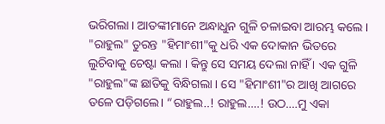ଭରିଗଲା । ଆତଙ୍କୀମାନେ ଅନ୍ଧାଧୁନ ଗୁଳି ଚଳାଇବା ଆରମ୍ଭ କଲେ । "ରାହୁଲ" ତୁରନ୍ତ "ହିମାଂଶୀ"କୁ ଧରି ଏକ ଦୋକାନ ଭିତରେ ଲୁଚିବାକୁ ଚେଷ୍ଟା କଲା । କିନ୍ତୁ ସେ ସମୟ ଦେଲା ନାହିଁ । ଏକ ଗୁଳି "ରାହୁଲ"ଙ୍କ ଛାତିକୁ ବିନ୍ଧିଗଲା । ସେ "ହିମାଂଶୀ"ର ଆଖି ଆଗରେ ତଳେ ପଡ଼ିଗଲେ। “ରାହୁଲ..! ରାହୁଲ....! ଉଠ....ମୁ ଏକା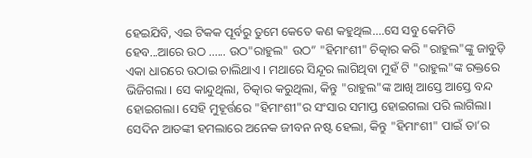ହେଇଯିବି, ଏଇ ଟିକକ ପୂର୍ବରୁ ତୁମେ କେତେ କଣ କହୁଥିଲ....ସେ ସବୁ କେମିତି ହେବ...ଆରେ ଉଠ ...... ଉଠ"ରାହୁଲ" ଉଠ” "ହିମାଂଶୀ" ଚିତ୍କାର କରି "ରାହୁଲ"ଙ୍କୁ ଜାବୁଡ଼ି ଏକା ଧାରରେ ଉଠାଇ ଚାଲିଥାଏ । ମଥାରେ ସିନ୍ଦୂର ଲାଗିଥିବା ମୁହଁ ଟି "ରାହୁଲ"ଙ୍କ ରକ୍ତରେ ଭିଜିଗଲା । ସେ କାନ୍ଦୁଥିଲା, ଚିତ୍କାର କରୁଥିଲା, କିନ୍ତୁ "ରାହୁଲ"ଙ୍କ ଆଖି ଆସ୍ତେ ଆସ୍ତେ ବନ୍ଦ ହୋଇଗଲା। ସେହି ମୁହୂର୍ତ୍ତରେ "ହିମାଂଶୀ"ର ସଂସାର ସମାପ୍ତ ହୋଇଗଲା ପରି ଲାଗିଲା।
ସେଦିନ ଆତଙ୍କୀ ହମଲାରେ ଅନେକ ଜୀବନ ନଷ୍ଟ ହେଲା, କିନ୍ତୁ "ହିମାଂଶୀ" ପାଇଁ ତା’ର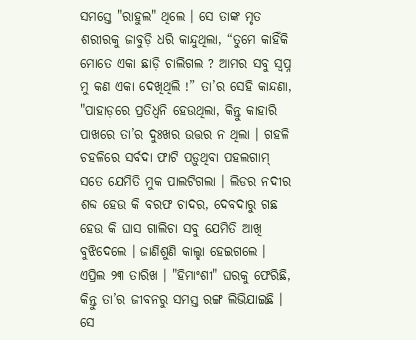ସମସ୍ତେ "ରାହୁଲ" ଥିଲେ । ସେ ତାଙ୍କ ମୃତ ଶରୀରକୁ ଜାବୁଡ଼ି ଧରି କାନ୍ଦୁଥିଲା, “ତୁମେ କାହିଁକି ମୋତେ ଏକା ଛାଡ଼ି ଚାଲିଗଲ ? ଆମର ସବୁ ସ୍ୱପ୍ନ ମୁ କଣ ଏକା ଦେଖିଥିଲି !” ତା’ର ସେହି କାନ୍ଦଣା, "ପାହାଡ଼ରେ ପ୍ରତିଧ୍ୱନି ହେଉଥିଲା, କିନ୍ତୁ କାହାରି ପାଖରେ ତା’ର ଦୁଃଖର ଉତ୍ତର ନ ଥିଲା । ଗହଳି ଚହଳିରେ ସର୍ବଦା ଫାଟି ପଡ଼ୁଥିବା ପହଲଗାମ୍ ସତେ ଯେମିତି ମୁକ ପାଲଟିଗଲା । ଲିଡର ନଦୀର ଶବ୍ଦ ହେଉ କି ବରଫ ଚାଦର, ଦେବଦାରୁ ଗଛ ହେଉ କି ଘାସ ଗାଲିଚା ସବୁ ଯେମିତି ଆଖି ବୁଝିଦେଲେ । ଜାଣିଶୁଣି କାଲ୍ହା ହେଇଗଲେ ।
ଏପ୍ରିଲ ୨୩ ତାରିଖ । "ହିମାଂଶୀ" ଘରକୁ ଫେରିଛି, କିନ୍ତୁ ତା’ର ଜୀବନରୁ ସମସ୍ତ ରଙ୍ଗ ଲିଭିଯାଇଛି । ସେ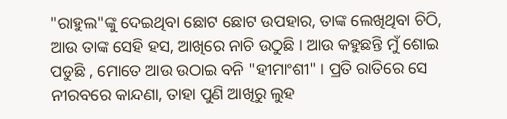"ରାହୁଲ"ଙ୍କୁ ଦେଇଥିବା ଛୋଟ ଛୋଟ ଉପହାର, ତାଙ୍କ ଲେଖିଥିବା ଚିଠି, ଆଉ ତାଙ୍କ ସେହି ହସ, ଆଖିରେ ନାଚି ଉଠୁଛି । ଆଉ କହୁଛନ୍ତି ମୁଁ ଶୋଇ ପଡୁଛି , ମୋତେ ଆଉ ଉଠାଇ ବନି "ହୀମାଂଶୀ" । ପ୍ରତି ରାତିରେ ସେ ନୀରବରେ କାନ୍ଦଣା, ତାହା ପୁଣି ଆଖିରୁ ଲୁହ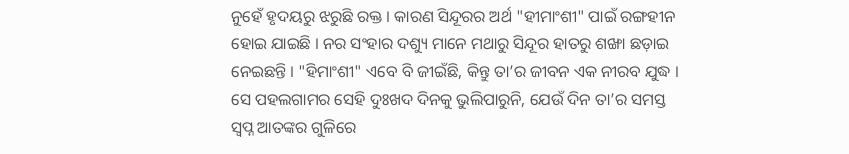ନୁହେଁ ହୃଦୟରୁ ଝରୁଛି ରକ୍ତ । କାରଣ ସିନ୍ଦୂରର ଅର୍ଥ "ହୀମାଂଶୀ" ପାଇଁ ରଙ୍ଗହୀନ ହୋଇ ଯାଇଛି । ନର ସଂହାର ଦଶ୍ୟୁ ମାନେ ମଥାରୁ ସିନ୍ଦୂର ହାତରୁ ଶଙ୍ଖା ଛଡ଼ାଇ ନେଇଛନ୍ତି । "ହିମାଂଶୀ" ଏବେ ବି ଜୀଇଁଛି, କିନ୍ତୁ ତା’ର ଜୀବନ ଏକ ନୀରବ ଯୁଦ୍ଧ । ସେ ପହଲଗାମର ସେହି ଦୁଃଖଦ ଦିନକୁ ଭୁଲିପାରୁନି, ଯେଉଁ ଦିନ ତା’ର ସମସ୍ତ ସ୍ୱପ୍ନ ଆତଙ୍କର ଗୁଳିରେ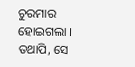ଚୁରମାର ହୋଇଗଲା । ତଥାପି, ସେ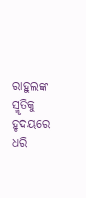ରାହୁଲଙ୍କ ସ୍ମୃତିକୁ ହୃଦୟରେ ଧରି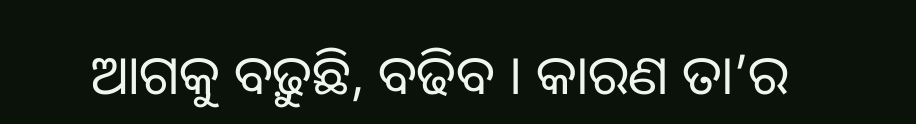ଆଗକୁ ବଢ଼ୁଛି, ବଢିବ । କାରଣ ତା’ର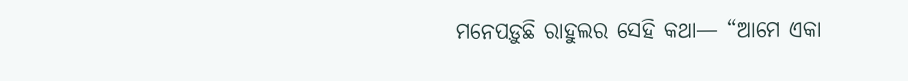ମନେପଡ଼ୁଛି ରାହୁଲର ସେହି କଥା— “ଆମେ ଏକା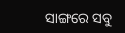ସାଙ୍ଗରେ ସବୁ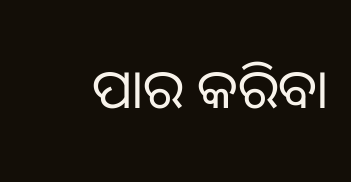ପାର କରିବା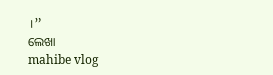।”
ଲେଖା
mahibe vlog